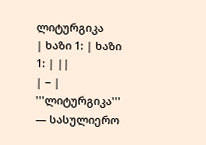ლიტურგიკა
| ხაზი 1: | ხაზი 1: | ||
| − | '''ლიტურგიკა''' — სასულიერო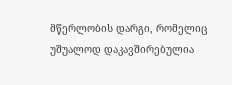მწერლობის დარგი, რომელიც უშუალოდ დაკავშირებულია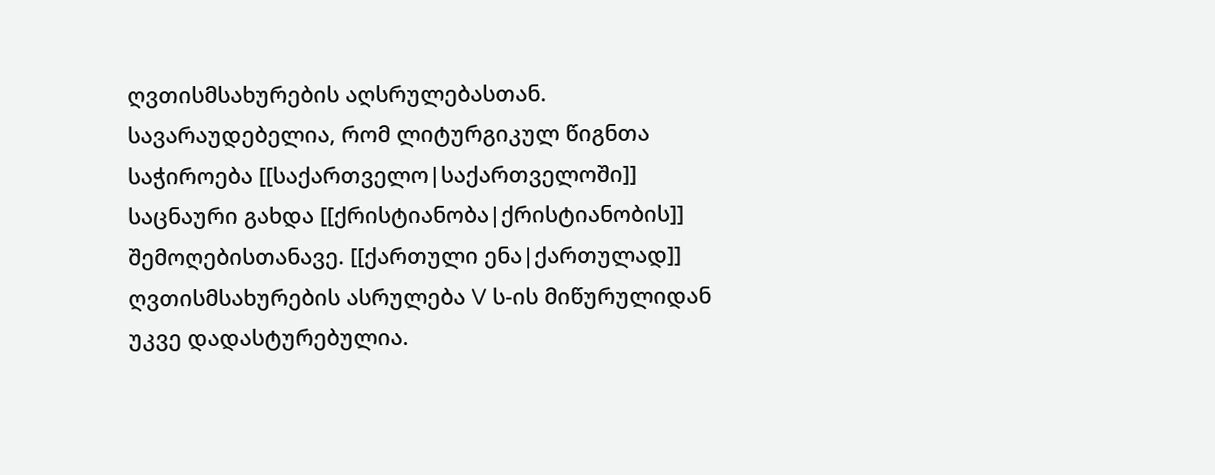ღვთისმსახურების აღსრულებასთან. სავარაუდებელია, რომ ლიტურგიკულ წიგნთა საჭიროება [[საქართველო|საქართველოში]] საცნაური გახდა [[ქრისტიანობა|ქრისტიანობის]] შემოღებისთანავე. [[ქართული ენა|ქართულად]] ღვთისმსახურების ასრულება V ს-ის მიწურულიდან უკვე დადასტურებულია.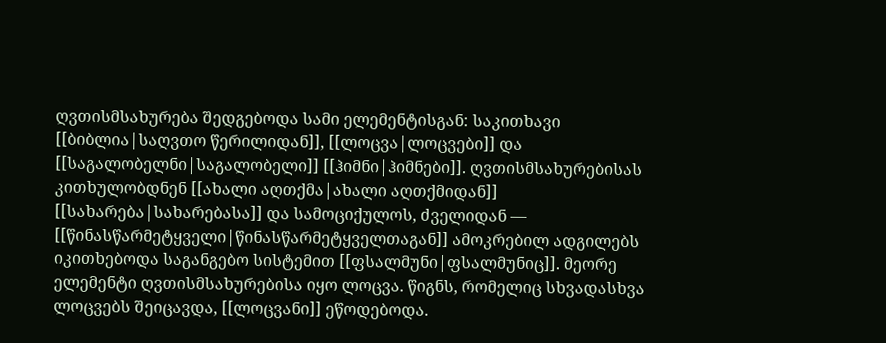ღვთისმსახურება შედგებოდა სამი ელემენტისგან: საკითხავი [[ბიბლია|საღვთო წერილიდან]], [[ლოცვა|ლოცვები]] და [[საგალობელნი|საგალობელი]] [[ჰიმნი|ჰიმნები]]. ღვთისმსახურებისას კითხულობდნენ [[ახალი აღთქმა|ახალი აღთქმიდან]] [[სახარება|სახარებასა]] და სამოციქულოს, ძველიდან — [[წინასწარმეტყველი|წინასწარმეტყველთაგან]] ამოკრებილ ადგილებს იკითხებოდა საგანგებო სისტემით [[ფსალმუნი|ფსალმუნიც]]. მეორე ელემენტი ღვთისმსახურებისა იყო ლოცვა. წიგნს, რომელიც სხვადასხვა ლოცვებს შეიცავდა, [[ლოცვანი]] ეწოდებოდა.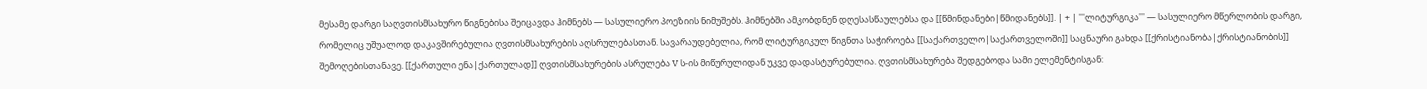მესამე დარგი საღვთისმსახურო წიგნებისა შეიცავდა ჰიმნებს — სასულიერო პოეზიის ნიმუშებს. ჰიმნებში ამკობდნენ დღესასწაულებსა და [[წმინდანები|წმიდანებს]]. | + | '''ლიტურგიკა''' — სასულიერო მწერლობის დარგი, რომელიც უშუალოდ დაკავშირებულია ღვთისმსახურების აღსრულებასთან. სავარაუდებელია, რომ ლიტურგიკულ წიგნთა საჭიროება [[საქართველო|საქართველოში]] საცნაური გახდა [[ქრისტიანობა|ქრისტიანობის]] შემოღებისთანავე. [[ქართული ენა|ქართულად]] ღვთისმსახურების ასრულება V ს-ის მიწურულიდან უკვე დადასტურებულია. ღვთისმსახურება შედგებოდა სამი ელემენტისგან: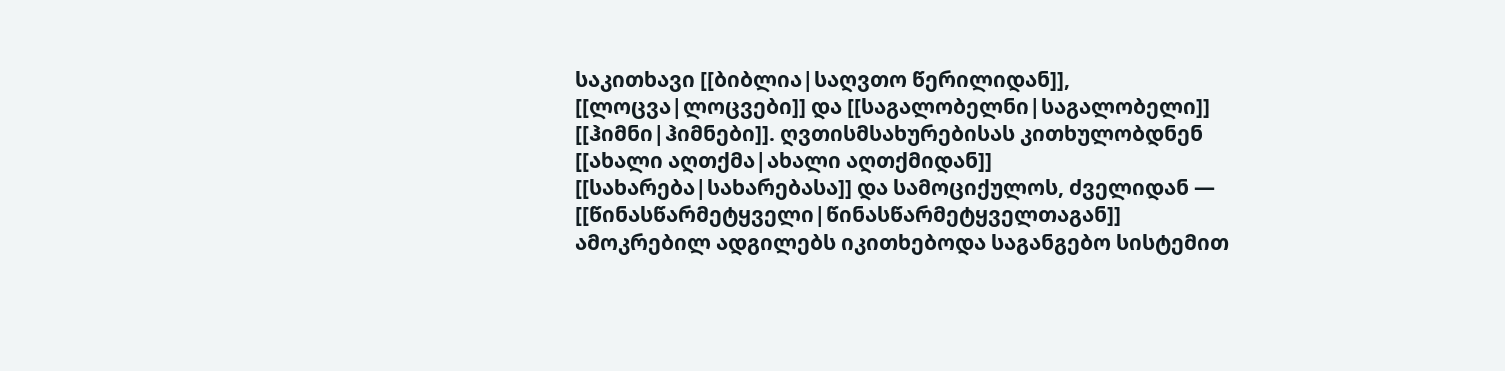საკითხავი [[ბიბლია|საღვთო წერილიდან]], [[ლოცვა|ლოცვები]] და [[საგალობელნი|საგალობელი]] [[ჰიმნი|ჰიმნები]]. ღვთისმსახურებისას კითხულობდნენ [[ახალი აღთქმა|ახალი აღთქმიდან]] [[სახარება|სახარებასა]] და სამოციქულოს, ძველიდან — [[წინასწარმეტყველი|წინასწარმეტყველთაგან]] ამოკრებილ ადგილებს იკითხებოდა საგანგებო სისტემით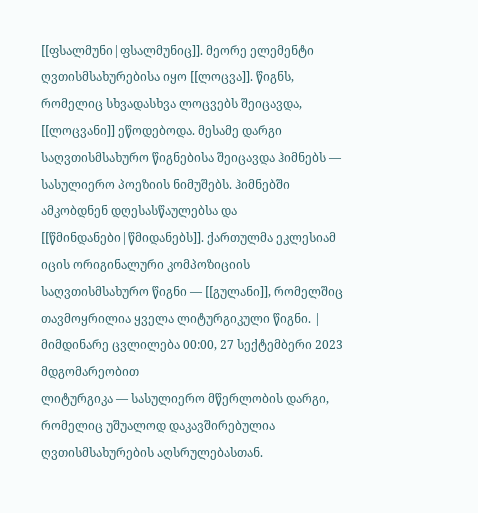[[ფსალმუნი|ფსალმუნიც]]. მეორე ელემენტი ღვთისმსახურებისა იყო [[ლოცვა]]. წიგნს, რომელიც სხვადასხვა ლოცვებს შეიცავდა, [[ლოცვანი]] ეწოდებოდა. მესამე დარგი საღვთისმსახურო წიგნებისა შეიცავდა ჰიმნებს — სასულიერო პოეზიის ნიმუშებს. ჰიმნებში ამკობდნენ დღესასწაულებსა და [[წმინდანები|წმიდანებს]]. ქართულმა ეკლესიამ იცის ორიგინალური კომპოზიციის საღვთისმსახურო წიგნი — [[გულანი]], რომელშიც თავმოყრილია ყველა ლიტურგიკული წიგნი. |
მიმდინარე ცვლილება 00:00, 27 სექტემბერი 2023 მდგომარეობით
ლიტურგიკა — სასულიერო მწერლობის დარგი, რომელიც უშუალოდ დაკავშირებულია ღვთისმსახურების აღსრულებასთან.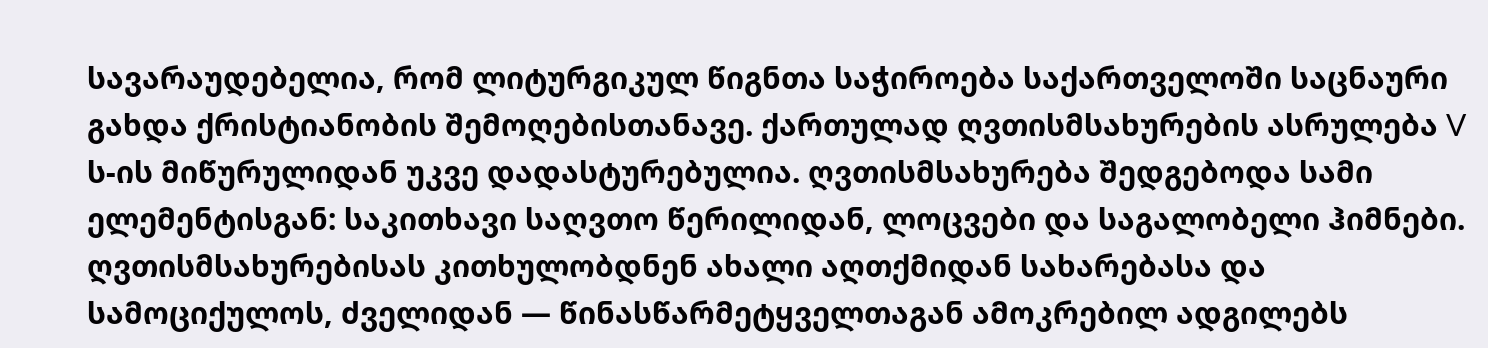სავარაუდებელია, რომ ლიტურგიკულ წიგნთა საჭიროება საქართველოში საცნაური გახდა ქრისტიანობის შემოღებისთანავე. ქართულად ღვთისმსახურების ასრულება V ს-ის მიწურულიდან უკვე დადასტურებულია. ღვთისმსახურება შედგებოდა სამი ელემენტისგან: საკითხავი საღვთო წერილიდან, ლოცვები და საგალობელი ჰიმნები. ღვთისმსახურებისას კითხულობდნენ ახალი აღთქმიდან სახარებასა და სამოციქულოს, ძველიდან — წინასწარმეტყველთაგან ამოკრებილ ადგილებს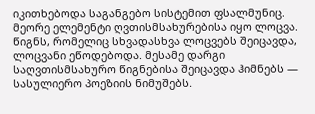იკითხებოდა საგანგებო სისტემით ფსალმუნიც. მეორე ელემენტი ღვთისმსახურებისა იყო ლოცვა. წიგნს, რომელიც სხვადასხვა ლოცვებს შეიცავდა, ლოცვანი ეწოდებოდა. მესამე დარგი საღვთისმსახურო წიგნებისა შეიცავდა ჰიმნებს — სასულიერო პოეზიის ნიმუშებს.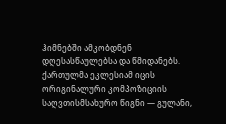ჰიმნებში ამკობდნენ დღესასწაულებსა და წმიდანებს. ქართულმა ეკლესიამ იცის ორიგინალური კომპოზიციის საღვთისმსახურო წიგნი — გულანი,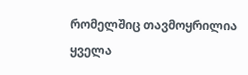რომელშიც თავმოყრილია ყველა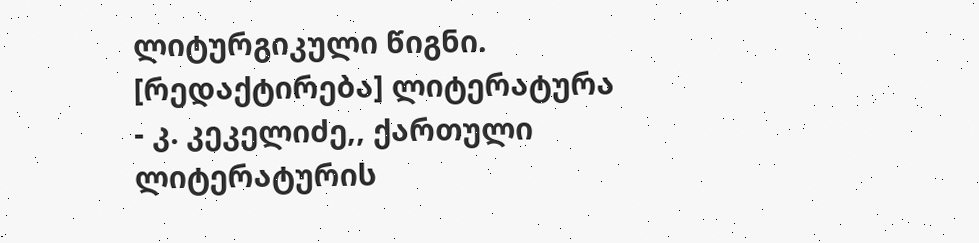ლიტურგიკული წიგნი.
[რედაქტირება] ლიტერატურა
- კ. კეკელიძე,, ქართული ლიტერატურის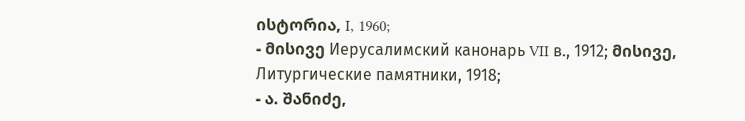ისტორია, I, 1960;
- მისივე Иерусалимский канонарь VII в., 1912; მისივე, Литургические памятники, 1918;
- ა. შანიძე,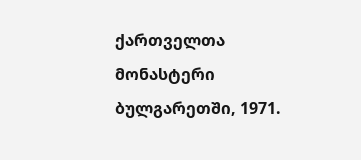ქართველთა მონასტერი ბულგარეთში, 1971.